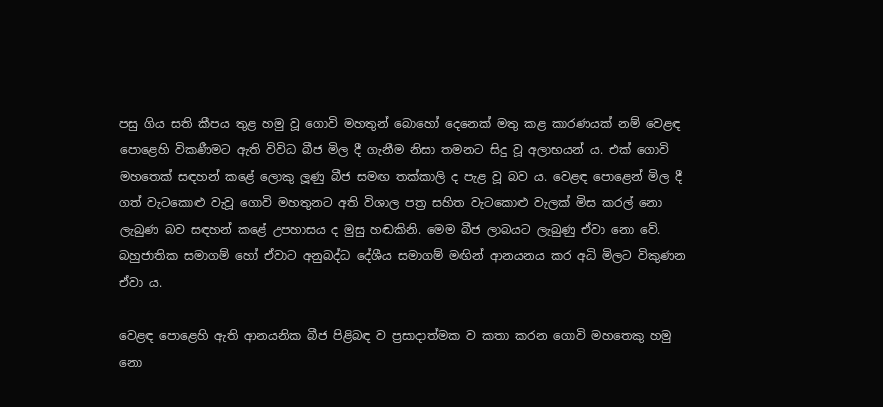පසු ගිය සති කීපය තුළ හමු වූ ගොවි මහතුන් බොහෝ දෙනෙක් මතු කළ කාරණයක් නම් වෙළඳ පොළෙහි විකණීමට ඇති විවිධ බීජ මිල දී ගැනීම නිසා තමනට සිදු වූ අලාභයන් ය. එක් ගොවි මහතෙක් සඳහන් කළේ ලොකු ලූණු බීජ සමඟ තක්කාලි ද පැළ වූ බව ය. වෙළඳ පොළෙන් මිල දී ගත් වැටකොළු වැවූ ගොවි මහතුනට අති විශාල පත්‍ර සහිත වැටකොළු වැලක් මිස කරල් නො ලැබුණ බව සඳහන් කළේ උපහාසය ද මුසු හඬකිනි. මෙම බීජ ලාබයට ලැබුණු ඒවා නො වේ. බහුජාතික සමාගම් හෝ ඒවාට අනුබද්ධ දේශීය සමාගම් මඟින් ආනයනය කර අධි මිලට විකුණන ඒවා ය.

වෙළඳ පොළෙහි ඇති ආනයනික බීජ පිළිබඳ ව ප්‍රසාදාත්මක ව කතා කරන ගොවි මහතෙකු හමු නො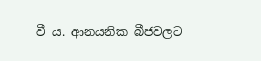වී ය. ආනයනික බීජවලට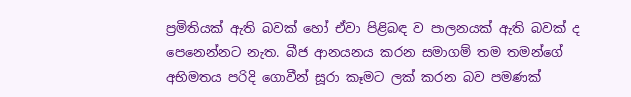ප්‍රමිතියක් ඇති බවක් හෝ ඒවා පිළිබඳ ව පාලනයක් ඇති බවක් ද පෙනෙන්නට නැත. බීජ ආනයනය කරන සමාගම් තම තමන්ගේ අභිමතය පරිදි ගොවීන් සූරා කෑමට ලක් කරන බව පමණක්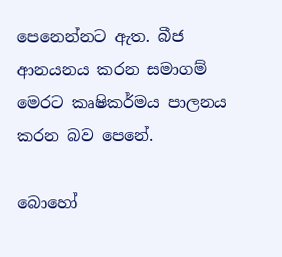පෙනෙන්නට ඇත. බීජ ආනයනය කරන සමාගම් මෙරට කෘෂිකර්මය පාලනය කරන බව පෙනේ.

බොහෝ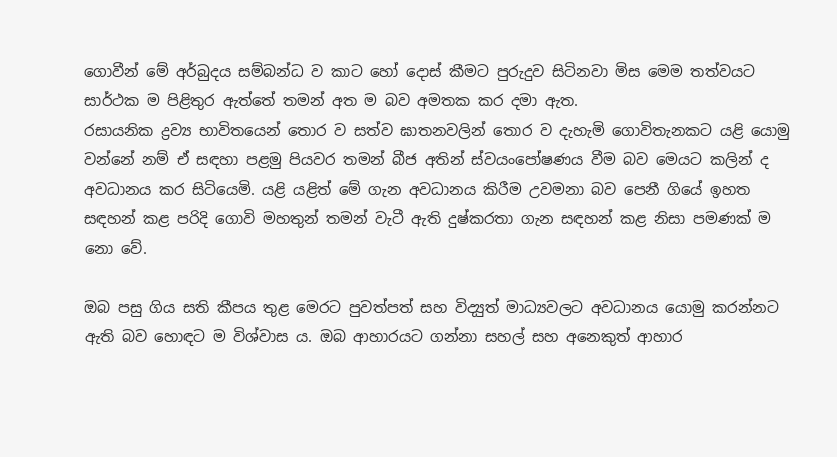ගොවීන් මේ අර්බුදය සම්බන්ධ ව කාට හෝ දොස් කීමට පුරුදුව සිටිනවා මිස මෙම තත්වයට සාර්ථක ම පිළිතුර ඇත්තේ තමන් අත ම බව අමතක කර දමා ඇත.
රසායනික ද්‍රව්‍ය භාවිතයෙන් තොර ව සත්ව ඝාතනවලින් තොර ව දැහැමි ගොවිතැනකට යළි යොමු වන්නේ නම් ඒ සඳහා පළමු පියවර තමන් බීජ අතින් ස්වයංපෝෂණය වීම බව මෙයට කලින් ද අවධානය කර සිටියෙමි. යළි යළිත් මේ ගැන අවධානය කිරීම උවමනා බව පෙනී ගියේ ඉහත සඳහන් කළ පරිදි ගොවි මහතුන් තමන් වැටී ඇති දුෂ්කරතා ගැන සඳහන් කළ නිසා පමණක් ම නො වේ.

ඔබ පසු ගිය සති කීපය තුළ මෙරට පුවත්පත් සහ විද්‍යුත් මාධ්‍යවලට අවධානය යොමු කරන්නට ඇති බව හොඳට ම විශ්වාස ය. ඔබ ආහාරයට ගන්නා සහල් සහ අනෙකුත් ආහාර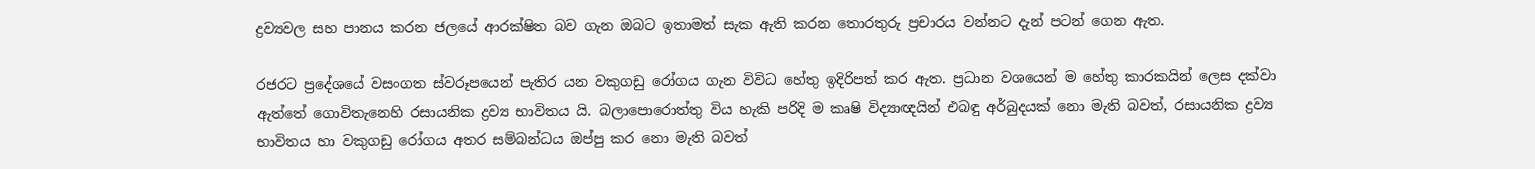ද්‍රව්‍යවල සහ පානය කරන ජලයේ ආරක්ෂිත බව ගැන ඔබට ඉතාමත් සැක ඇති කරන තොරතුරු ප්‍රචාරය වන්නට දැන් පටන් ගෙන ඇත.

රජරට ප්‍රදේශයේ වසංගත ස්වරූපයෙන් පැතිර යන වකුගඩු රෝගය ගැන විවිධ හේතු ඉදිරිපත් කර ඇත. ප්‍රධාන වශයෙන් ම හේතු කාරකයින් ලෙස දක්වා ඇත්තේ ගොවිතැනෙහි රසායනික ද්‍රව්‍ය භාවිතය යි. බලාපොරොත්තු විය හැකි පරිදි ම කෘෂි විද්‍යාඥයින් එබඳු අර්බුදයක් නො මැති බවත්, රසායනික ද්‍රව්‍ය භාවිතය හා වකුගඩු රෝගය අතර සම්බන්ධය ඔප්පු කර නො මැති බවත්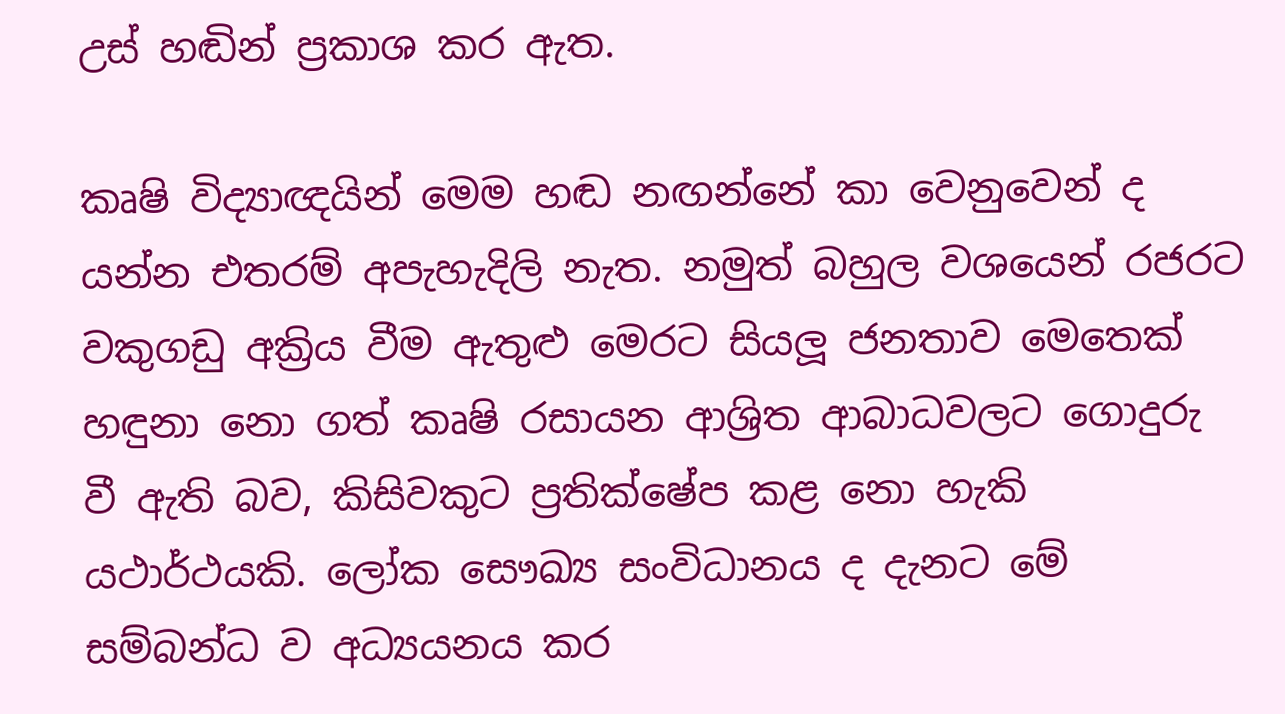උස් හඬින් ප්‍රකාශ කර ඇත.

කෘෂි විද්‍යාඥයින් මෙම හඬ නඟන්නේ කා වෙනුවෙන් ද යන්න එතරම් අපැහැදිලි නැත. නමුත් බහුල වශයෙන් රජරට වකුගඩු අක්‍රිය වීම ඇතුළු මෙරට සියලූ ජනතාව මෙතෙක් හඳුනා නො ගත් කෘෂි රසායන ආශ්‍රිත ආබාධවලට ගොදුරු වී ඇති බව, කිසිවකුට ප්‍රතික්ෂේප කළ නො හැකි යථාර්ථයකි. ලෝක සෞඛ්‍ය සංවිධානය ද දැනට මේ සම්බන්ධ ව අධ්‍යයනය කර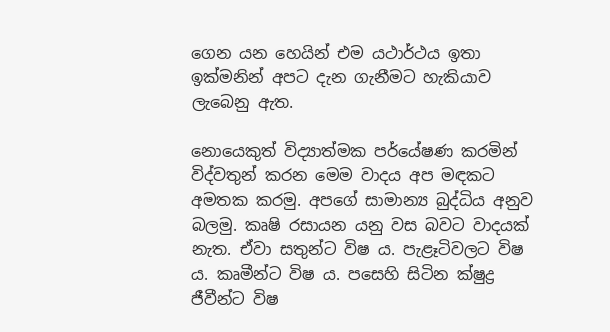ගෙන යන හෙයින් එම යථාර්ථය ඉතා ඉක්මනින් අපට දැන ගැනීමට හැකියාව ලැබෙනු ඇත.

නොයෙකුත් විද්‍යාත්මක පර්යේෂණ කරමින් විද්වතුන් කරන මෙම වාදය අප මඳකට අමතක කරමු. අපගේ සාමාන්‍ය බුද්ධිය අනුව බලමු. කෘෂි රසායන යනු වස බවට වාදයක් නැත. ඒවා සතුන්ට විෂ ය. පැළෑටිවලට විෂ ය. කෘමීන්ට විෂ ය. පසෙහි සිටින ක්ෂුද්‍ර ජීවීන්ට විෂ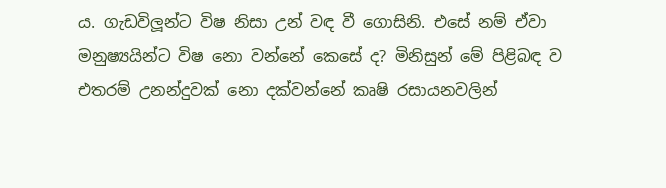ය. ගැඩවිලූන්ට විෂ නිසා උන් වඳ වී ගොසිනි. එසේ නම් ඒවා මනුෂ්‍යයින්ට විෂ නො වන්නේ කෙසේ ද? මිනිසුන් මේ පිළිබඳ ව එතරම් උනන්දුවක් නො දක්වන්නේ කෘෂි රසායනවලින්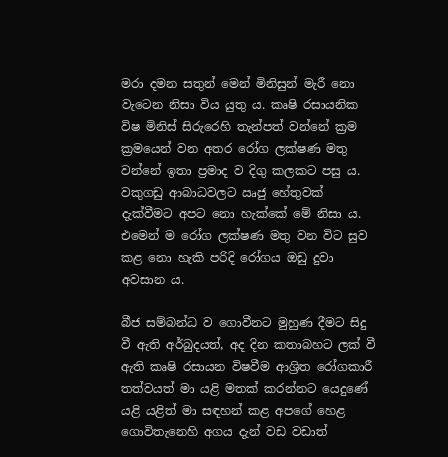මරා දමන සතුන් මෙන් මිනිසුන් මැරී නො වැටෙන නිසා විය යුතු ය. කෘෂි රසායනික විෂ මිනිස් සිරුරෙහි තැන්පත් වන්නේ ක්‍රම ක්‍රමයෙන් වන අතර රෝග ලක්ෂණ මතු වන්නේ ඉතා ප්‍රමාද ව දිගු කලකට පසු ය. වකුගඩු ආබාධවලට ඍජු හේතුවක් දැක්වීමට අපට නො හැක්කේ මේ නිසා ය. එමෙන් ම රෝග ලක්ෂණ මතු වන විට සුව කළ නො හැකි පරිදි රෝගය ඔඩු දුවා අවසාන ය.

බීජ සම්බන්ධ ව ගොවීනට මුහුණ දීමට සිදු වී ඇති අර්බුදයත්, අද දින කතාබහට ලක් වී ඇති කෘෂි රසායන විෂවීම ආශ්‍රිත රෝගකාරී තත්වයත් මා යළි මතක් කරන්නට යෙදුණේ යළි යළිත් මා සඳහන් කළ අපගේ හෙළ ගොවිතැනෙහි අගය දැන් වඩ වඩාත්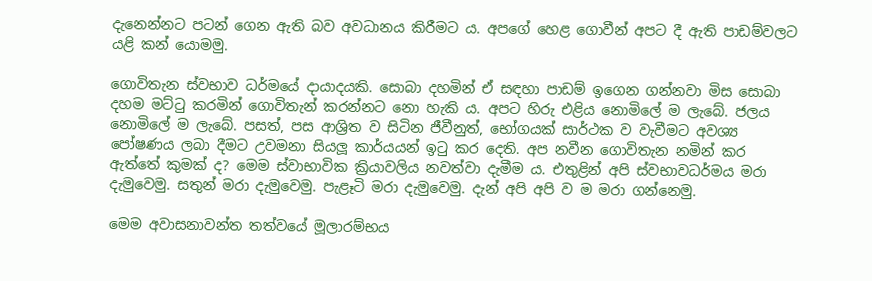දැනෙන්නට පටන් ගෙන ඇති බව අවධානය කිරීමට ය. අපගේ හෙළ ගොවීන් අපට දී ඇති පාඩම්වලට යළි කන් යොමමු.

ගොවිතැන ස්වභාව ධර්මයේ දායාදයකි. සොබා දහමින් ඒ සඳහා පාඩම් ඉගෙන ගන්නවා මිස සොබා දහම මට්ටු කරමින් ගොවිතැන් කරන්නට නො හැකි ය. අපට හිරු එළිය නොමිලේ ම ලැබේ. ජලය නොමිලේ ම ලැබේ. පසත්, පස ආශ්‍රිත ව සිටින ජීවීනුත්, භෝගයක් සාර්ථක ව වැවීමට අවශ්‍ය පෝෂණය ලබා දීමට උවමනා සියලූ කාර්යයන් ඉටු කර දෙති. අප නවීන ගොවිතැන නමින් කර ඇත්තේ කුමක් ද? මෙම ස්වාභාවික ක්‍රියාවලිය නවත්වා දැමීම ය. එතුළින් අපි ස්වභාවධර්මය මරා දැමුවෙමු. සතුන් මරා දැමුවෙමු. පැළෑටි මරා දැමුවෙමු. දැන් අපි අපි ව ම මරා ගන්නෙමු.

මෙම අවාසනාවන්ත තත්වයේ මූලාරම්භය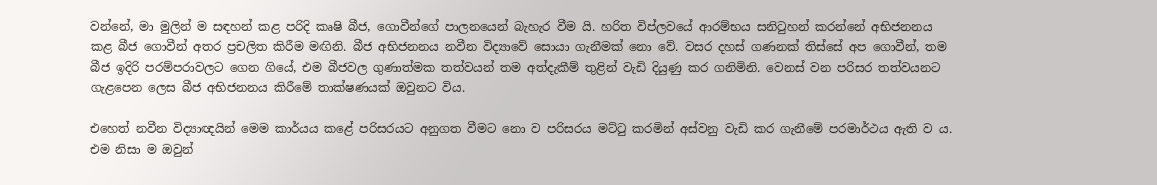වන්නේ, මා මුලින් ම සඳහන් කළ පරිදි කෘෂි බීජ, ගොවීන්ගේ පාලනයෙන් බැහැර වීම යි. හරිත විප්ලවයේ ආරම්භය සනිටුහන් කරන්නේ අභිජනනය කළ බීජ ගොවීන් අතර ප්‍රචලිත කිරීම මඟිනි. බීජ අභිජනනය නවීන විද්‍යාවේ සොයා ගැනීමක් නො වේ. වසර දහස් ගණනක් තිස්සේ අප ගොවීන්, තම බීජ ඉදිරි පරම්පරාවලට ගෙන ගියේ, එම බීජවල ගුණාත්මක තත්වයන් තම අත්දැකීම් තුළින් වැඩි දියුණු කර ගනිමිනි. වෙනස් වන පරිසර තත්වයනට ගැළපෙන ලෙස බීජ අභිජනනය කිරීමේ තාක්ෂණයක් ඔවුනට විය.

එහෙත් නවීන විද්‍යාඥයින් මෙම කාර්යය කළේ පරිසරයට අනුගත වීමට නො ව පරිසරය මට්ටු කරමින් අස්වනු වැඩි කර ගැනීමේ පරමාර්ථය ඇති ව ය. එම නිසා ම ඔවුන්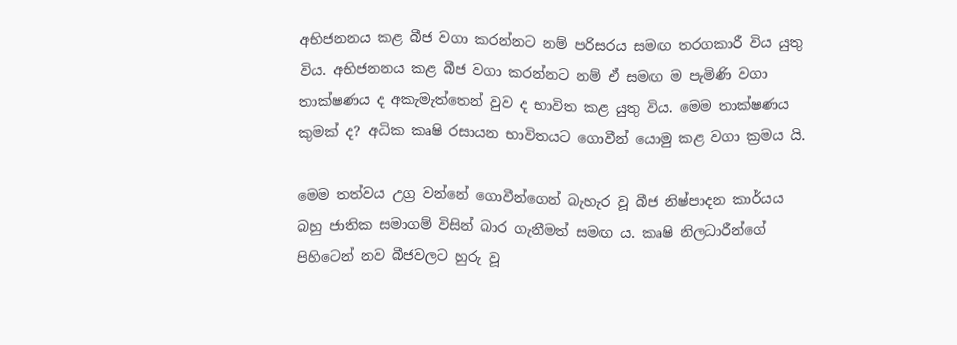අභිජනනය කළ බීජ වගා කරන්නට නම් පරිසරය සමඟ තරගකාරී විය යුතු විය. අභිජනනය කළ බීජ වගා කරන්නට නම් ඒ සමඟ ම පැමිණි වගා තාක්ෂණය ද අකැමැත්තෙන් වුව ද භාවිත කළ යුතු විය. මෙම තාක්ෂණය කුමක් ද? අධික කෘෂි රසායන භාවිතයට ගොවීන් යොමු කළ වගා ක්‍රමය යි.

මෙම තත්වය උග්‍ර වන්නේ ගොවීන්ගෙන් බැහැර වූ බීජ නිෂ්පාදන කාර්යය බහු ජාතික සමාගම් විසින් බාර ගැනීමත් සමඟ ය. කෘෂි නිලධාරීන්ගේ පිහිටෙන් නව බීජවලට හුරු වූ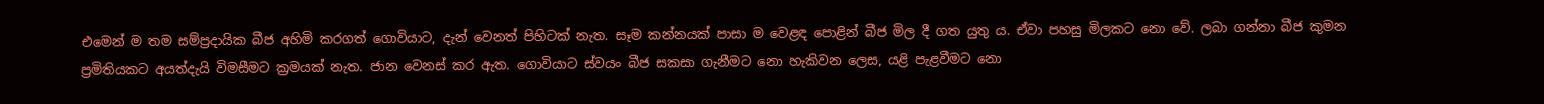එමෙන් ම තම සම්ප්‍රදායික බීජ අහිමි කරගත් ගොවියාට, දැන් වෙනත් පිහිටක් නැත. සෑම කන්නයක් පාසා ම වෙළඳ පොළින් බීජ මිල දී ගත යුතු ය. ඒවා පහසු මිලකට නො වේ. ලබා ගන්නා බීජ කුමන ප්‍රමිතියකට අයත්දැයි විමසීමට ක්‍රමයක් නැත. ජාන වෙනස් කර ඇත. ගොවියාට ස්වයං බීජ සකසා ගැනීමට නො හැකිවන ලෙස, යළි පැළවීමට නො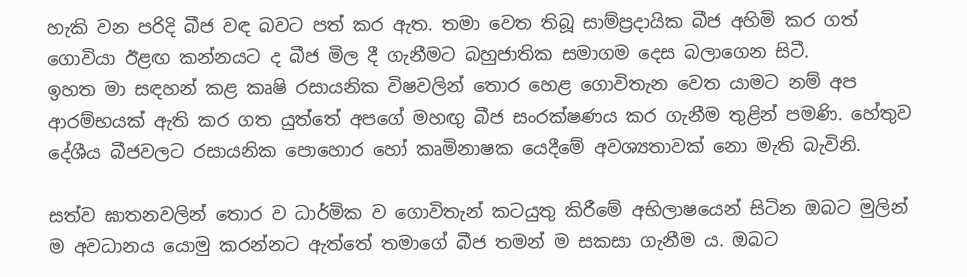හැකි වන පරිදි බීජ වඳ බවට පත් කර ඇත. තමා වෙත තිබූ සාම්ප්‍රදායික බීජ අහිමි කර ගත් ගොවියා ඊළඟ කන්නයට ද බීජ මිල දී ගැනීමට බහුජාතික සමාගම දෙස බලාගෙන සිටී.
ඉහත මා සඳහන් කළ කෘෂි රසායනික විෂවලින් තොර හෙළ ගොවිතැන වෙත යාමට නම් අප ආරම්භයක් ඇති කර ගත යුත්තේ අපගේ මහඟු බීජ සංරක්ෂණය කර ගැනීම තුළින් පමණි. හේතුව දේශීය බීජවලට රසායනික පොහොර හෝ කෘමිනාෂක යෙදීමේ අවශ්‍යතාවක් නො මැති බැවිනි.

සත්ව ඝාතනවලින් තොර ව ධාර්මික ව ගොවිතැන් කටයුතු කිරීමේ අභිලාෂයෙන් සිටින ඔබට මුලින් ම අවධානය යොමු කරන්නට ඇත්තේ තමාගේ බීජ තමන් ම සකසා ගැනීම ය. ඔබට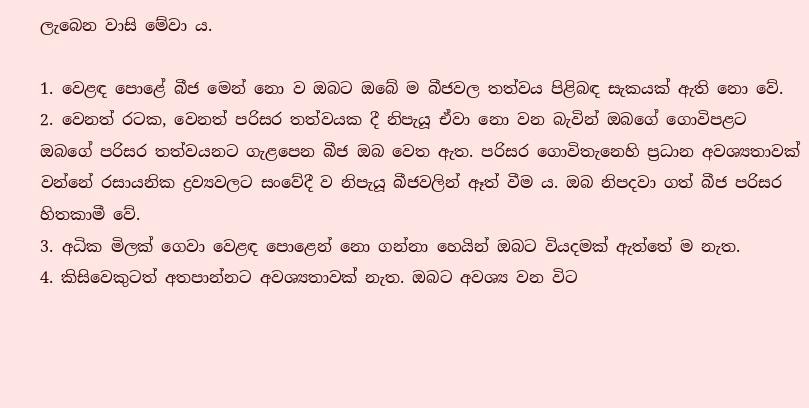ලැබෙන වාසි මේවා ය.

1. වෙළඳ පොළේ බීජ මෙන් නො ව ඔබට ඔබේ ම බීජවල තත්වය පිළිබඳ සැකයක් ඇති නො වේ.
2. වෙනත් රටක, වෙනත් පරිසර තත්වයක දී නිපැයූ ඒවා නො වන බැවින් ඔබගේ ගොවිපළට ඔබගේ පරිසර තත්වයනට ගැළපෙන බීජ ඔබ වෙත ඇත. පරිසර ගොවිතැනෙහි ප්‍රධාන අවශ්‍යතාවක් වන්නේ රසායනික ද්‍රව්‍යවලට සංවේදී ව නිපැයූ බීජවලින් ඈත් වීම ය. ඔබ නිපදවා ගත් බීජ පරිසර හිතකාමී වේ.
3. අධික මිලක් ගෙවා වෙළඳ පොළෙන් නො ගන්නා හෙයින් ඔබට වියදමක් ඇත්තේ ම නැත.
4. කිසිවෙකුටත් අතපාන්නට අවශ්‍යතාවක් නැත. ඔබට අවශ්‍ය වන විට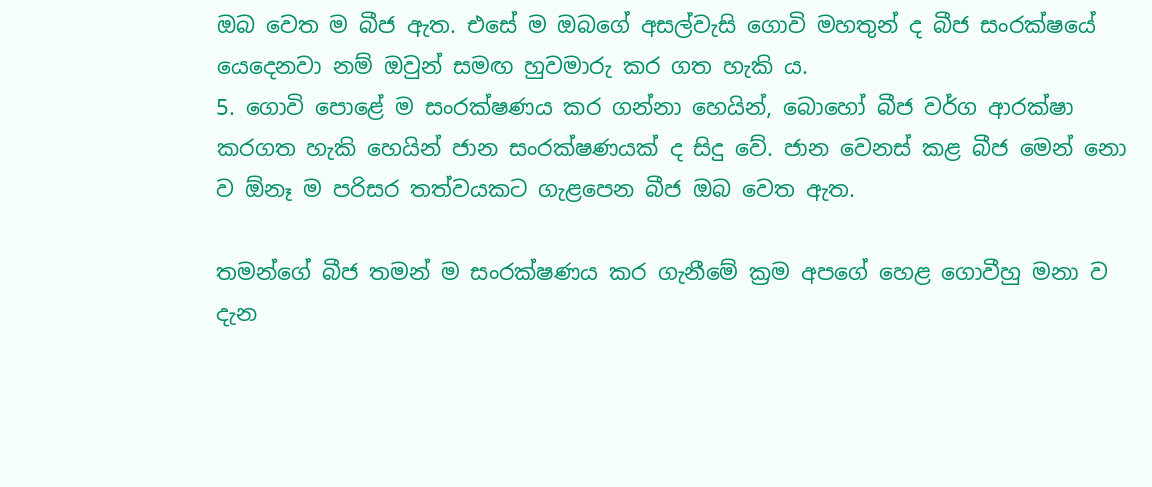ඔබ වෙත ම බීජ ඇත. එසේ ම ඔබගේ අසල්වැසි ගොවි මහතුන් ද බීජ සංරක්ෂයේ යෙදෙනවා නම් ඔවුන් සමඟ හුවමාරු කර ගත හැකි ය.
5. ගොවි පොළේ ම සංරක්ෂණය කර ගන්නා හෙයින්, බොහෝ බීජ වර්ග ආරක්ෂා කරගත හැකි හෙයින් ජාන සංරක්ෂණයක් ද සිදු වේ. ජාන වෙනස් කළ බීජ මෙන් නො ව ඕනෑ ම පරිසර තත්වයකට ගැළපෙන බීජ ඔබ වෙත ඇත.

තමන්ගේ බීජ තමන් ම සංරක්ෂණය කර ගැනීමේ ක්‍රම අපගේ හෙළ ගොවීහු මනා ව දැන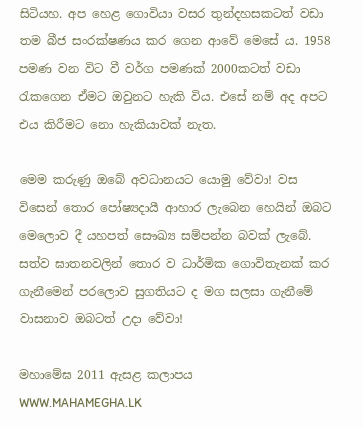සිටියහ. අප හෙළ ගොවියා වසර තුන්දහසකටත් වඩා තම බීජ සංරක්ෂණය කර ගෙන ආවේ මෙසේ ය. 1958 පමණ වන විට වී වර්ග පමණක් 2000කටත් වඩා රැකගෙන ඒමට ඔවුනට හැකි විය. එසේ නම් අද අපට එය කිරීමට නො හැකියාවක් නැත.

මෙම කරුණු ඔබේ අවධානයට යොමු වේවා! වස විසෙන් තොර පෝෂ්‍යදායී ආහාර ලැබෙන හෙයින් ඔබට මෙලොව දී යහපත් සෞඛ්‍ය සම්පන්න බවක් ලැබේ. සත්ව ඝාතනවලින් තොර ව ධාර්මික ගොවිතැනක් කර ගැනීමෙන් පරලොව සුගතියට ද මග සලසා ගැනීමේ වාසනාව ඔබටත් උදා වේවා!

මහාමේඝ 2011 ඇසළ කලාපය
WWW.MAHAMEGHA.LK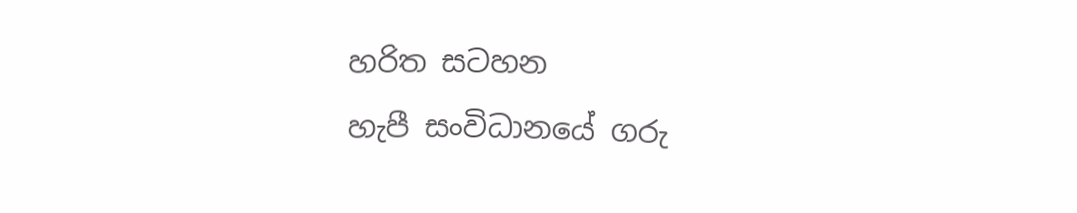හරිත සටහන
හැපී සංවිධානයේ ගරු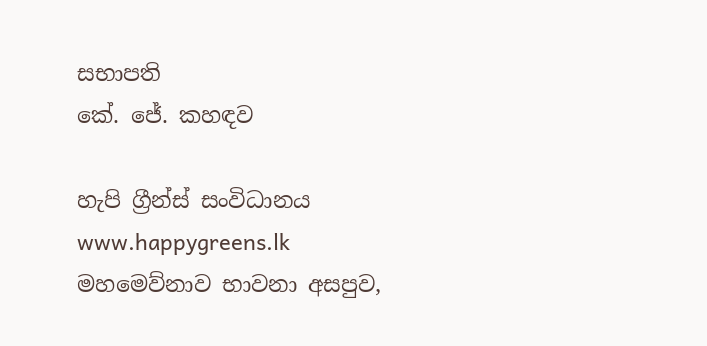සභාපති
කේ. ජේ. කහඳව

හැපි ග්‍රීන්ස් සංවිධානය
www.happygreens.lk
මහමෙව්නාව භාවනා අසපුව,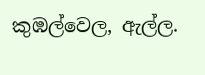කුඹල්වෙල, ඇල්ල.